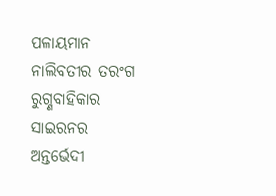ପଳାୟମାନ ନାଲିବତୀର ତରଂଗ
ରୁଗ୍ଣବାହିକାର ସାଇରନର
ଅନ୍ତର୍ଭେଦୀ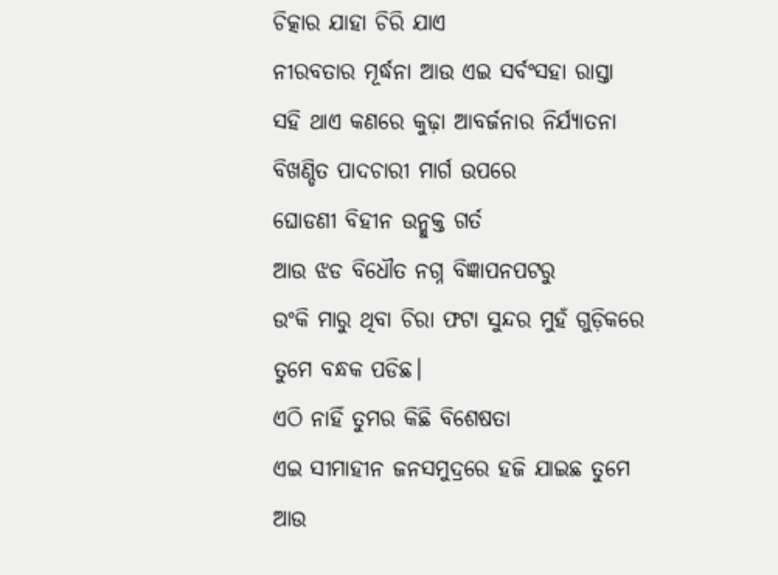ଚିତ୍କାର ଯାହା ଚିରି ଯାଏ
ନୀରବତାର ମୂର୍ଦ୍ଧନା ଆଉ ଏଇ ସର୍ବଂସହା ରାସ୍ତା
ସହି ଥାଏ କଣରେ କୁଢ଼ା ଆବର୍ଜନାର ନିର୍ଯ୍ୟାତନା
ବିଖଣ୍ଡିତ ପାଦଚାରୀ ମାର୍ଗ ଉପରେ
ଘୋଡଣୀ ବିହୀନ ଉନ୍ମୁକ୍ତ ଗର୍ତ
ଆଉ ଝଡ ବିଧୌତ ନଗ୍ନ ବିଜ୍ଞାପନପଟରୁ
ଉଂକି ମାରୁ ଥିବା ଚିରା ଫଟା ସୁନ୍ଦର ମୁହଁ ଗୁଡ଼ିକରେ
ତୁମେ ବନ୍ଧକ ପଡିଛ।
ଏଠି ନାହିଁ ତୁମର କିଛି ବିଶେଷତା
ଏଇ ସୀମାହୀନ ଜନସମୁଦ୍ରରେ ହଜି ଯାଇଛ ତୁମେ
ଆଉ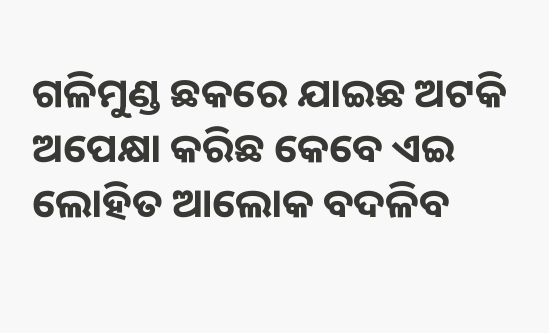ଗଳିମୁଣ୍ଡ ଛକରେ ଯାଇଛ ଅଟକି
ଅପେକ୍ଷା କରିଛ କେବେ ଏଇ ଲୋହିତ ଆଲୋକ ବଦଳିବ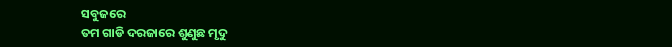ସବୁଜରେ
ତମ ଗାଡି ଦରଜାରେ ଶୁଣୁଛ ମୃଦୁ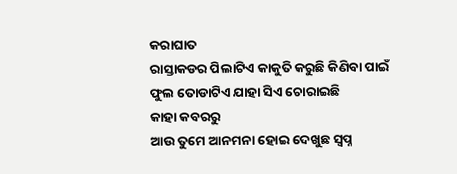କରାଘାତ
ରାସ୍ତାକଡର ପିଲାଟିଏ କାକୁତି କରୁଛି କିଣିବା ପାଇଁ
ଫୁଲ ତୋଡାଟିଏ ଯାହା ସିଏ ଚୋରାଇଛି
କାହା କବରରୁ
ଆଉ ତୁମେ ଆନମନା ହୋଇ ଦେଖୁଛ ସ୍ବପ୍ନ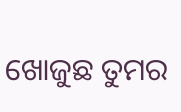ଖୋଜୁଛ ତୁମର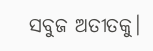ସବୁଜ ଅତୀତକୁ।